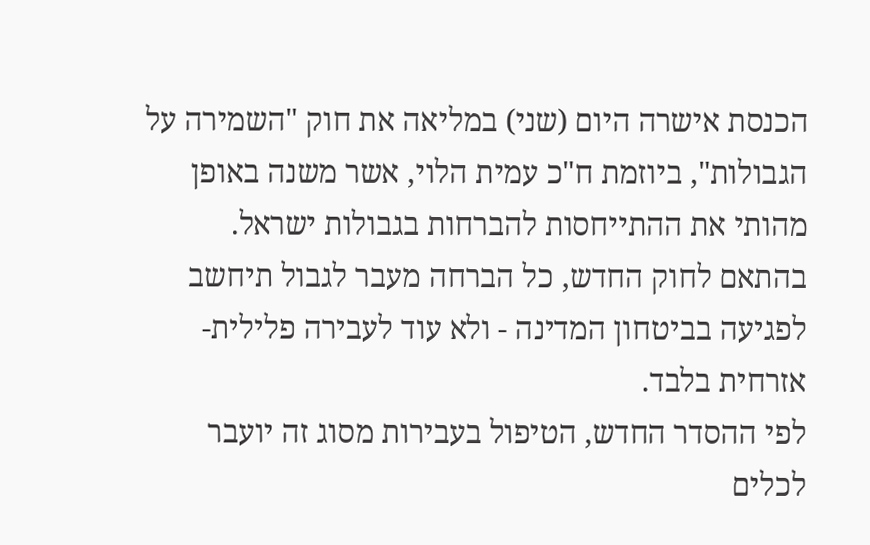הכנסת אישרה היום (שני) במליאה את חוק "השמירה על הגבולות", ביוזמת ח"כ עמית הלוי, אשר משנה באופן מהותי את ההתייחסות להברחות בגבולות ישראל. בהתאם לחוק החדש, כל הברחה מעבר לגבול תיחשב לפגיעה בביטחון המדינה - ולא עוד לעבירה פלילית-אזרחית בלבד.
לפי ההסדר החדש, הטיפול בעבירות מסוג זה יועבר לכלים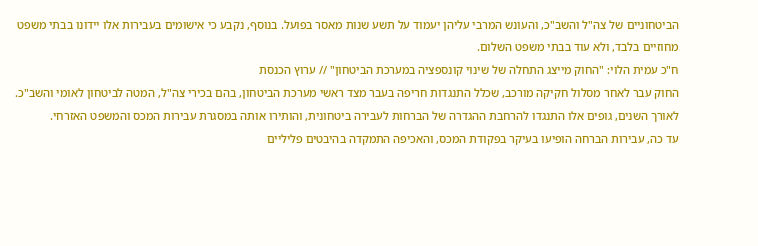הביטחוניים של צה"ל והשב"כ, והעונש המרבי עליהן יעמוד על תשע שנות מאסר בפועל. בנוסף, נקבע כי אישומים בעבירות אלו יידונו בבתי משפט מחוזיים בלבד, ולא עוד בבתי משפט השלום.
ח"כ עמית הלוי: "החוק מייצג התחלה של שינוי קונספציה במערכת הביטחון" // ערוץ הכנסת
החוק עבר לאחר מסלול חקיקה מורכב, שכלל התנגדות חריפה בעבר מצד ראשי מערכת הביטחון, בהם בכירי צה"ל, המטה לביטחון לאומי והשב"כ. לאורך השנים, גופים אלו התנגדו להרחבת ההגדרה של הברחות לעבירה ביטחונית, והותירו אותה במסגרת עבירות המכס והמשפט האזרחי.
עד כה, עבירות הברחה הופיעו בעיקר בפקודת המכס, והאכיפה התמקדה בהיבטים פליליים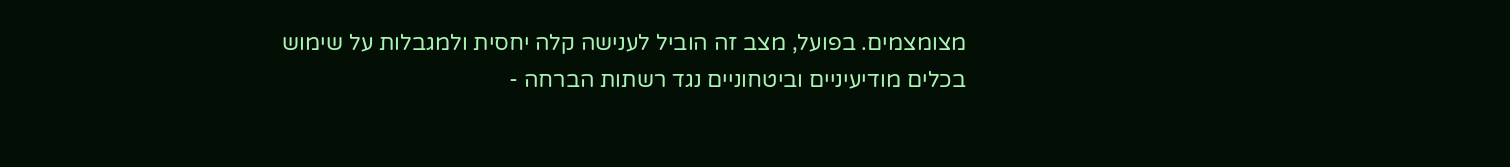מצומצמים. בפועל, מצב זה הוביל לענישה קלה יחסית ולמגבלות על שימוש בכלים מודיעיניים וביטחוניים נגד רשתות הברחה -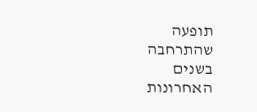תופעה שהתרחבה בשנים האחרונות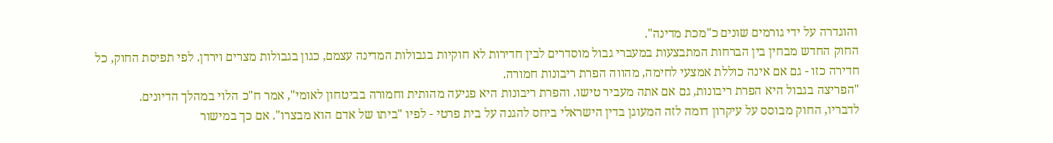והוגדרה על ידי גורמים שונים כ"מכת מדינה".
החוק החדש מבחין בין הברחות המתבצעות במעברי גבול מוסדרים לבין חדירות לא חוקיות בגבולות המדינה עצמם, כגון בגבולות מצרים וירדן. לפי תפיסת החוק, כל חדירה כזו - גם אם אינה כוללת אמצעי לחימה, מהווה הפרת ריבונות חמורה.
"הפריצה בגבול היא הפרת ריבונות, גם אם אתה מעביר טישו. והפרת ריבונות היא פגיעה מהותית וחמורה בביטחון לאומי", אמר ח"כ הלוי במהלך הדיונים.
לדבריו, החוק מבוסס על עיקרון דומה לזה המעוגן בדין הישראלי ביחס להגנה על בית פרטי - לפיו "ביתו של אדם הוא מבצרו". אם כך במישור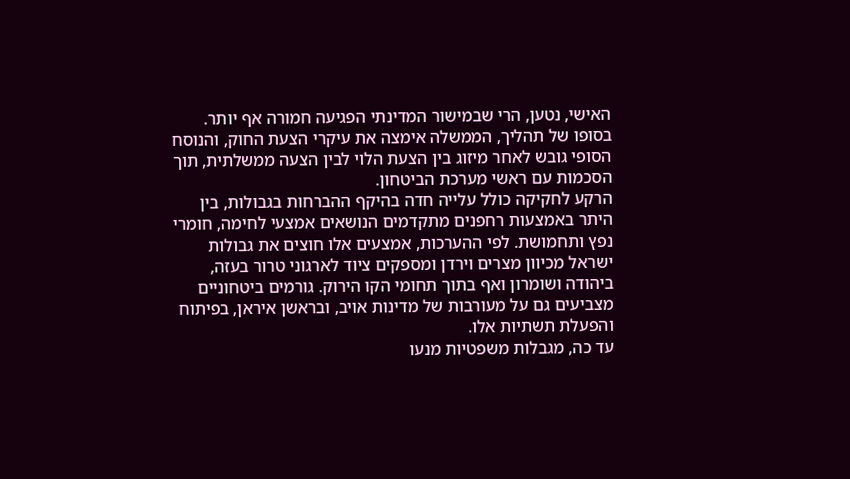האישי, נטען, הרי שבמישור המדינתי הפגיעה חמורה אף יותר.
בסופו של תהליך, הממשלה אימצה את עיקרי הצעת החוק, והנוסח הסופי גובש לאחר מיזוג בין הצעת הלוי לבין הצעה ממשלתית, תוך הסכמות עם ראשי מערכת הביטחון.
הרקע לחקיקה כולל עלייה חדה בהיקף ההברחות בגבולות, בין היתר באמצעות רחפנים מתקדמים הנושאים אמצעי לחימה, חומרי נפץ ותחמושת. לפי ההערכות, אמצעים אלו חוצים את גבולות ישראל מכיוון מצרים וירדן ומספקים ציוד לארגוני טרור בעזה, ביהודה ושומרון ואף בתוך תחומי הקו הירוק. גורמים ביטחוניים מצביעים גם על מעורבות של מדינות אויב, ובראשן איראן, בפיתוח והפעלת תשתיות אלו.
עד כה, מגבלות משפטיות מנעו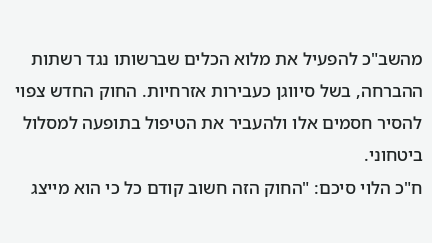מהשב"כ להפעיל את מלוא הכלים שברשותו נגד רשתות ההברחה, בשל סיווגן כעבירות אזרחיות. החוק החדש צפוי להסיר חסמים אלו ולהעביר את הטיפול בתופעה למסלול ביטחוני.
ח"כ הלוי סיכם: "החוק הזה חשוב קודם כל כי הוא מייצג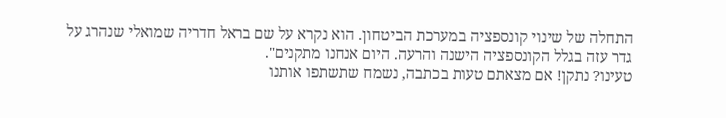התחלה של שינוי קונספציה במערכת הביטחון. הוא נקרא על שם בראל חדריה שמואלי שנהרג על גדר עזה בגלל הקונספציה הישנה והרעה. היום אנחנו מתקנים".
טעינו? נתקן! אם מצאתם טעות בכתבה, נשמח שתשתפו אותנו